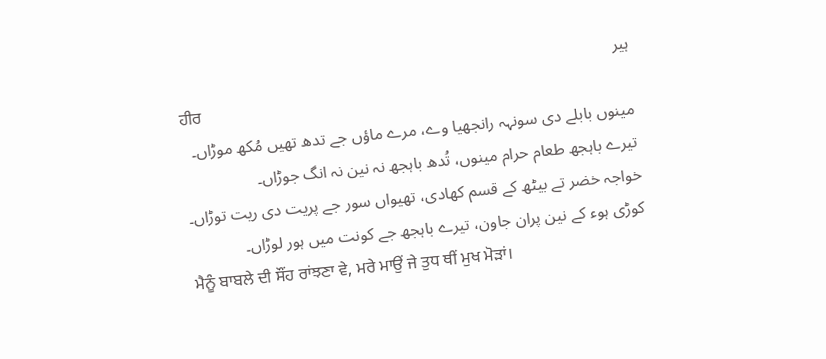ہیر
ਹੀਰ
مینوں بابلے دی سونہہ رانجھیا وے، مرے ماؤں جے تدھ تھیں مُکھ موڑاں۔
تیرے باہجھ طعام حرام مینوں، تُدھ باہجھ نہ نین نہ انگ جوڑاں۔
خواجہ خضر تے بیٹھ کے قسم کھادی، تھیواں سور جے پریت دی ریت توڑاں۔
کوڑی ہوء کے نین پران جاون، تیرے باہجھ جے کونت میں ہور لوڑاں۔
ਮੈਨੂੰ ਬਾਬਲੇ ਦੀ ਸੌਂਹ ਰਾਂਝਣਾ ਵੇ, ਮਰੇ ਮਾਉਂ ਜੇ ਤੁਧ ਥੀਂ ਮੁਖ ਮੋੜਾਂ।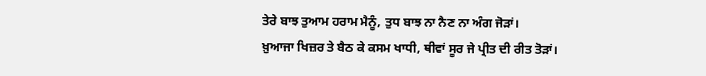ਤੇਰੇ ਬਾਝ ਤੁਆਮ ਹਰਾਮ ਮੈਨੂੰ, ਤੁਧ ਬਾਝ ਨਾ ਨੈਣ ਨਾ ਅੰਗ ਜੋੜਾਂ।
ਖ਼ੁਆਜਾ ਖਿਜ਼ਰ ਤੇ ਬੈਠ ਕੇ ਕਸਮ ਖਾਧੀ, ਥੀਵਾਂ ਸੂਰ ਜੇ ਪ੍ਰੀਤ ਦੀ ਰੀਤ ਤੋੜਾਂ।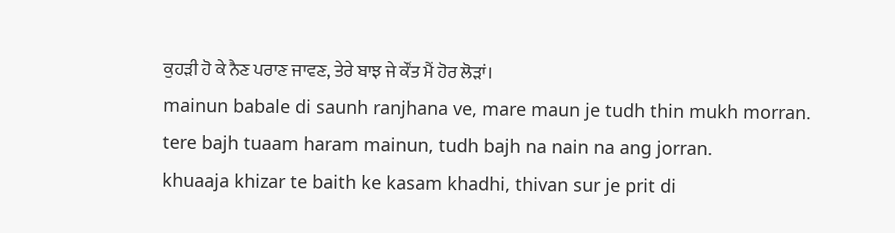ਕੁਹੜੀ ਹੋ ਕੇ ਨੈਣ ਪਰਾਣ ਜਾਵਣ, ਤੇਰੇ ਬਾਝ ਜੇ ਕੌਂਤ ਮੈਂ ਹੋਰ ਲੋੜਾਂ।
mainun babale di saunh ranjhana ve, mare maun je tudh thin mukh morran.
tere bajh tuaam haram mainun, tudh bajh na nain na ang jorran.
khuaaja khizar te baith ke kasam khadhi, thivan sur je prit di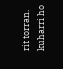rit torran.
kuharri ho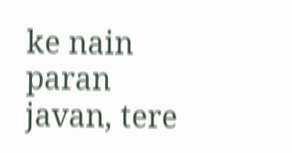ke nain paran javan, tere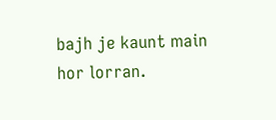bajh je kaunt main hor lorran.